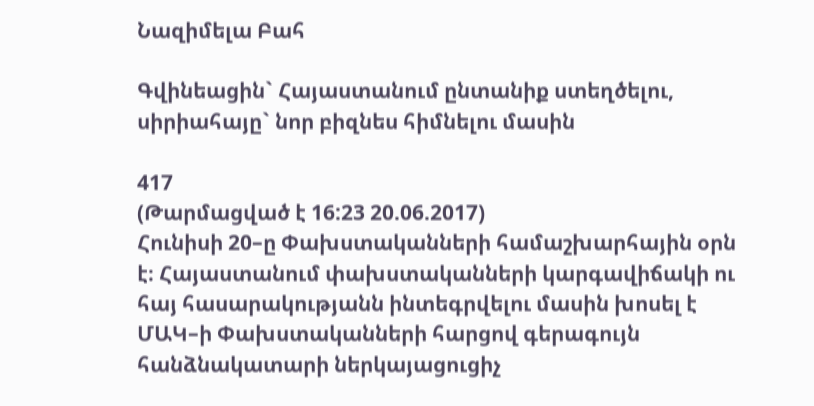Նազիմելա Բահ

Գվինեացին` Հայաստանում ընտանիք ստեղծելու, սիրիահայը` նոր բիզնես հիմնելու մասին

417
(Թարմացված է 16:23 20.06.2017)
Հունիսի 20–ը Փախստականների համաշխարհային օրն է։ Հայաստանում փախստականների կարգավիճակի ու հայ հասարակությանն ինտեգրվելու մասին խոսել է ՄԱԿ–ի Փախստականների հարցով գերագույն հանձնակատարի ներկայացուցիչ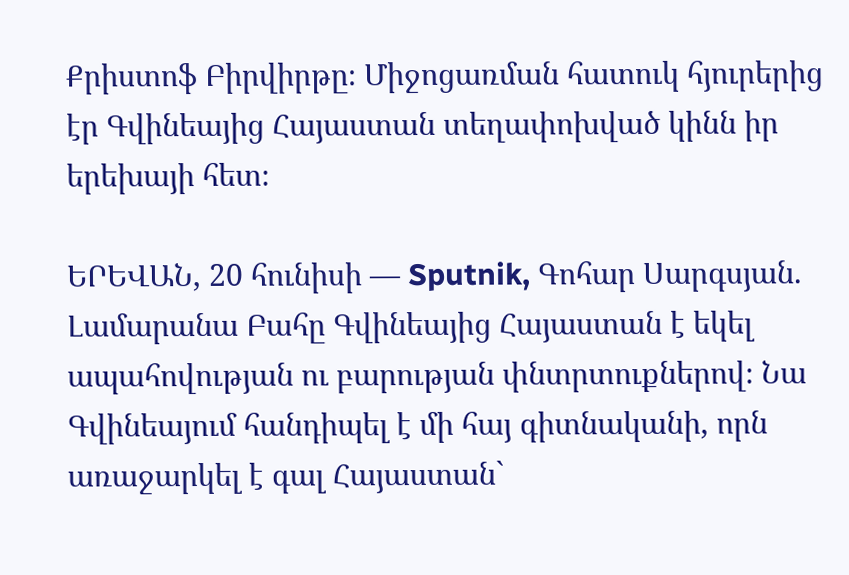Քրիստոֆ Բիրվիրթը։ Միջոցառման հատուկ հյուրերից էր Գվինեայից Հայաստան տեղափոխված կինն իր երեխայի հետ։

ԵՐԵՎԱՆ, 20 հունիսի — Sputnik, Գոհար Սարգսյան. Լամարանա Բահը Գվինեայից Հայաստան է եկել ապահովության ու բարության փնտրտուքներով։ Նա Գվինեայում հանդիպել է մի հայ գիտնականի, որն առաջարկել է գալ Հայաստան`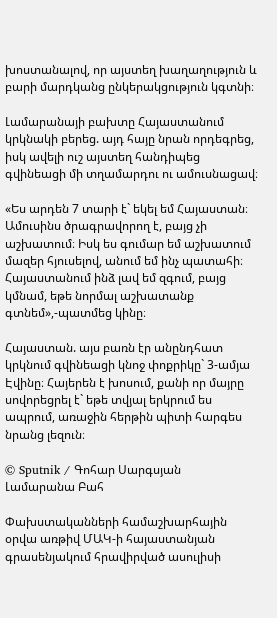խոստանալով, որ այստեղ խաղաղություն և բարի մարդկանց ընկերակցություն կգտնի։

Լամարանայի բախտը Հայաստանում կրկնակի բերեց. այդ հայը նրան որդեգրեց, իսկ ավելի ուշ այստեղ հանդիպեց գվինեացի մի տղամարդու ու ամուսնացավ։

«Ես արդեն 7 տարի է` եկել եմ Հայաստան։ Ամուսինս ծրագրավորող է, բայց չի աշխատում։ Իսկ ես գումար եմ աշխատում մազեր հյուսելով, անում եմ ինչ պատահի։ Հայաստանում ինձ լավ եմ զգում, բայց կմնամ, եթե նորմալ աշխատանք գտնեմ»,-պատմեց կինը։

Հայաստան. այս բառն էր անընդհատ կրկնում գվինեացի կնոջ փոքրիկը` 3-ամյա Էվինը։ Հայերեն է խոսում, քանի որ մայրը սովորեցրել է` եթե տվյալ երկրում ես ապրում, առաջին հերթին պիտի հարգես նրանց լեզուն։

© Sputnik / Գոհար Սարգսյան
Լամարանա Բահ

Փախստականների համաշխարհային օրվա առթիվ ՄԱԿ-ի հայաստանյան գրասենյակում հրավիրված ասուլիսի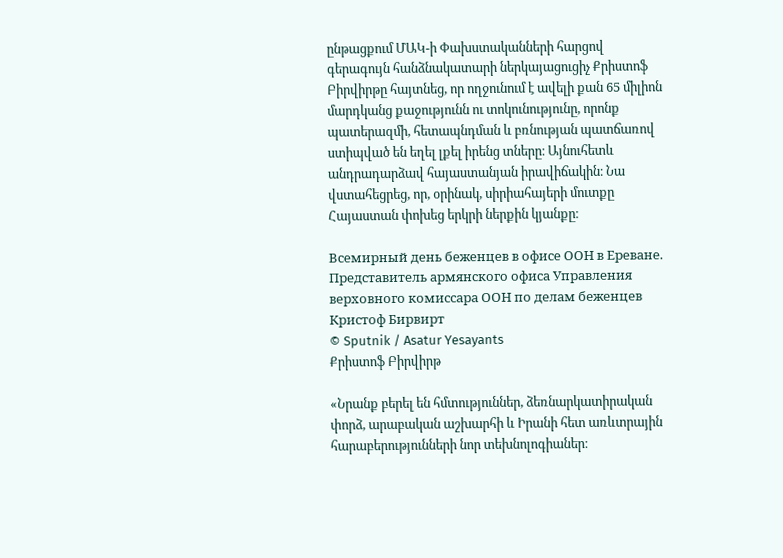ընթացքում ՄԱԿ-ի Փախստականների հարցով գերագույն հանձնակատարի ներկայացուցիչ Քրիստոֆ Բիրվիրթը հայտնեց, որ ողջունում է ավելի քան 65 միլիոն մարդկանց քաջությունն ու տոկունությունը, որոնք պատերազմի, հետապնդման և բռնության պատճառով ստիպված են եղել լքել իրենց տները։ Այնուհետև անդրադարձավ հայաստանյան իրավիճակին։ Նա վստահեցրեց, որ, օրինակ, սիրիահայերի մուտքը Հայաստան փոխեց երկրի ներքին կյանքը։

Всемирный день беженцев в офисе ООН в Ереване. Представитель армянского офиса Управления верховного комиссара ООН по делам беженцев Кристоф Бирвирт
© Sputnik / Asatur Yesayants
Քրիստոֆ Բիրվիրթ

«Նրանք բերել են հմտություններ, ձեռնարկատիրական փորձ, արաբական աշխարհի և Իրանի հետ առևտրային հարաբերությունների նոր տեխնոլոգիաներ։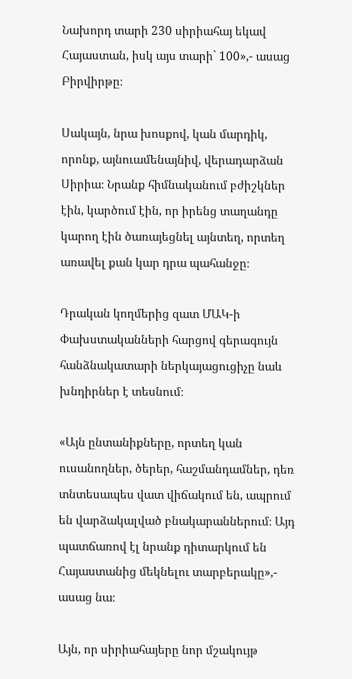Նախորդ տարի 230 սիրիահայ եկավ Հայաստան, իսկ այս տարի` 100»,- ասաց Բիրվիրթը։

Սակայն, նրա խոսքով, կան մարդիկ, որոնք, այնուամենայնիվ, վերադարձան Սիրիա։ Նրանք հիմնականում բժիշկներ էին, կարծում էին, որ իրենց տաղանդը կարող էին ծառայեցնել այնտեղ, որտեղ առավել քան կար դրա պահանջը։

Դրական կողմերից զատ ՄԱԿ-ի Փախստականների հարցով գերագույն հանձնակատարի ներկայացուցիչը նաև խնդիրներ է տեսնում։

«Այն ընտանիքները, որտեղ կան ուսանողներ, ծերեր, հաշմանդամներ, դեռ տնտեսապես վատ վիճակում են, ապրում են վարձակալված բնակարաններում։ Այդ պատճառով էլ նրանք դիտարկում են Հայաստանից մեկնելու տարբերակը»,- ասաց նա։

Այն, որ սիրիահայերը նոր մշակույթ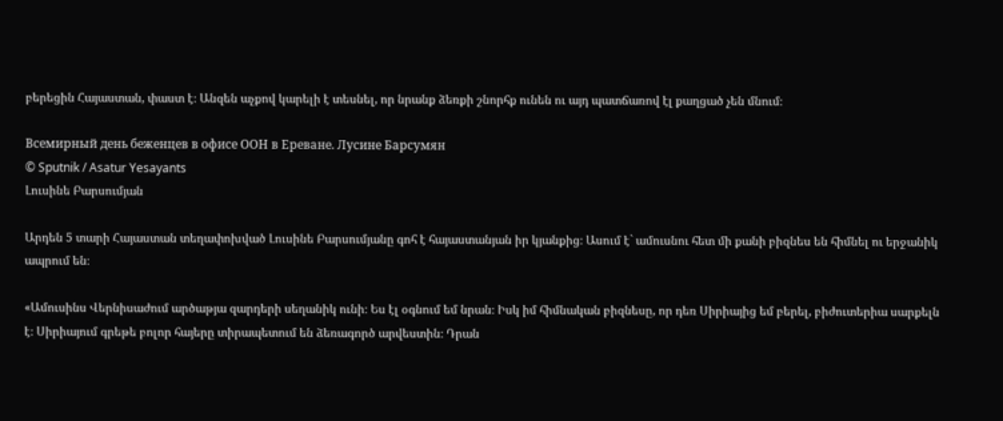բերեցին Հայաստան, փաստ է։ Անզեն աչքով կարելի է տեսնել, որ նրանք ձեռքի շնորհք ունեն ու այդ պատճառով էլ քաղցած չեն մնում։

Всемирный день беженцев в офисе ООН в Ереване. Лусине Барсумян
© Sputnik / Asatur Yesayants
Լուսինե Բարսումյան

Արդեն 5 տարի Հայաստան տեղափոխված Լուսինե Բարսումյանը գոհ է հայաստանյան իր կյանքից։ Ասում է` ամուսնու հետ մի քանի բիզնես են հիմնել ու երջանիկ ապրում են։

«Ամուսինս Վերնիսաժում արծաթյա զարդերի սեղանիկ ունի։ Ես էլ օգնում եմ նրան։ Իսկ իմ հիմնական բիզնեսը, որ դեռ Սիրիայից եմ բերել, բիժուտերիա սարքելն է։ Սիրիայում գրեթե բոլոր հայերը տիրապետում են ձեռագործ արվեստին։ Դրան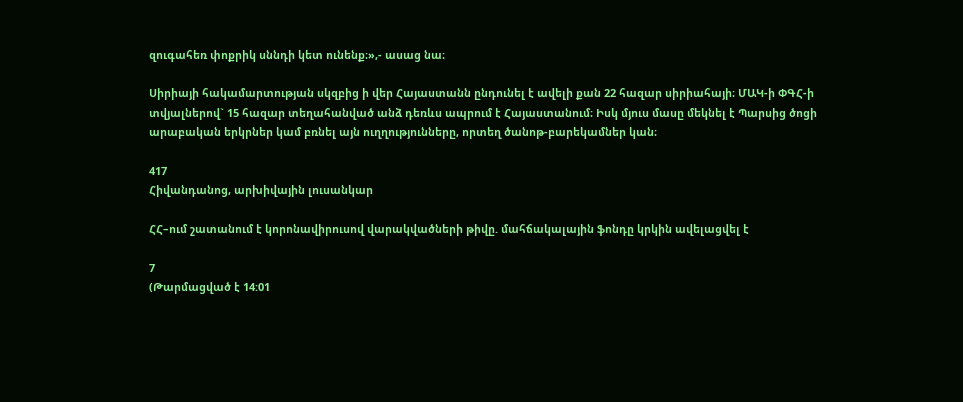զուգահեռ փոքրիկ սննդի կետ ունենք։»,- ասաց նա։

Սիրիայի հակամարտության սկզբից ի վեր Հայաստանն ընդունել է ավելի քան 22 հազար սիրիահայի։ ՄԱԿ-ի ՓԳՀ-ի տվյալներով` 15 հազար տեղահանված անձ դեռևս ապրում է Հայաստանում։ Իսկ մյուս մասը մեկնել է Պարսից ծոցի արաբական երկրներ կամ բռնել այն ուղղությունները, որտեղ ծանոթ-բարեկամներ կան։

417
Հիվանդանոց, արխիվային լուսանկար

ՀՀ–ում շատանում է կորոնավիրուսով վարակվածների թիվը. մահճակալային ֆոնդը կրկին ավելացվել է

7
(Թարմացված է 14:01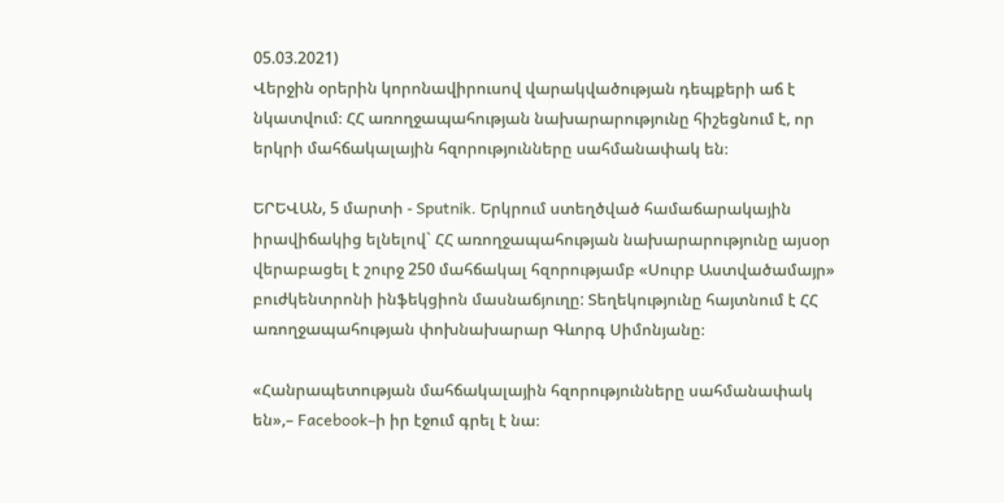05.03.2021)
Վերջին օրերին կորոնավիրուսով վարակվածության դեպքերի աճ է նկատվում։ ՀՀ առողջապահության նախարարությունը հիշեցնում է, որ երկրի մահճակալային հզորությունները սահմանափակ են։

ԵՐԵՎԱՆ, 5 մարտի - Sputnik. Երկրում ստեղծված համաճարակային իրավիճակից ելնելով` ՀՀ առողջապահության նախարարությունը այսօր վերաբացել է շուրջ 250 մահճակալ հզորությամբ «Սուրբ Աստվածամայր» բուժկենտրոնի ինֆեկցիոն մասնաճյուղը: Տեղեկությունը հայտնում է ՀՀ առողջապահության փոխնախարար Գևորգ Սիմոնյանը։

«Հանրապետության մահճակալային հզորությունները սահմանափակ են»,– Facebook–ի իր էջում գրել է նա։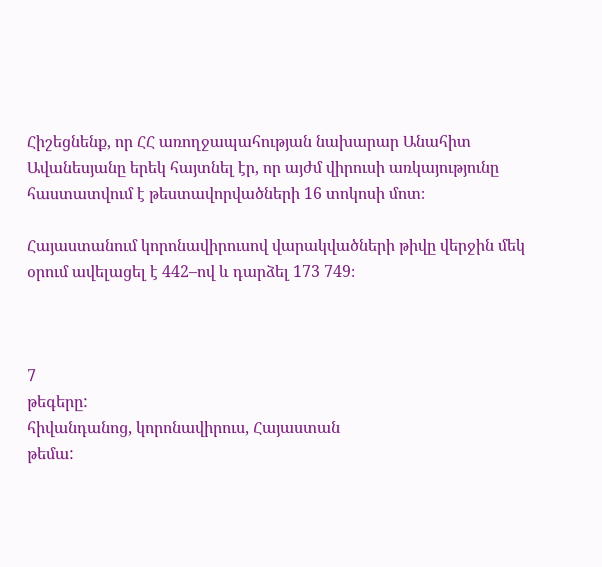Հիշեցնենք, որ ՀՀ առողջապահության նախարար Անահիտ Ավանեսյանը երեկ հայտնել էր, որ այժմ վիրուսի առկայությունը հաստատվում է թեստավորվածների 16 տոկոսի մոտ։

Հայաստանում կորոնավիրուսով վարակվածների թիվը վերջին մեկ օրում ավելացել է 442–ով և դարձել 173 749։



7
թեգերը:
հիվանդանոց, կորոնավիրուս, Հայաստան
թեմա: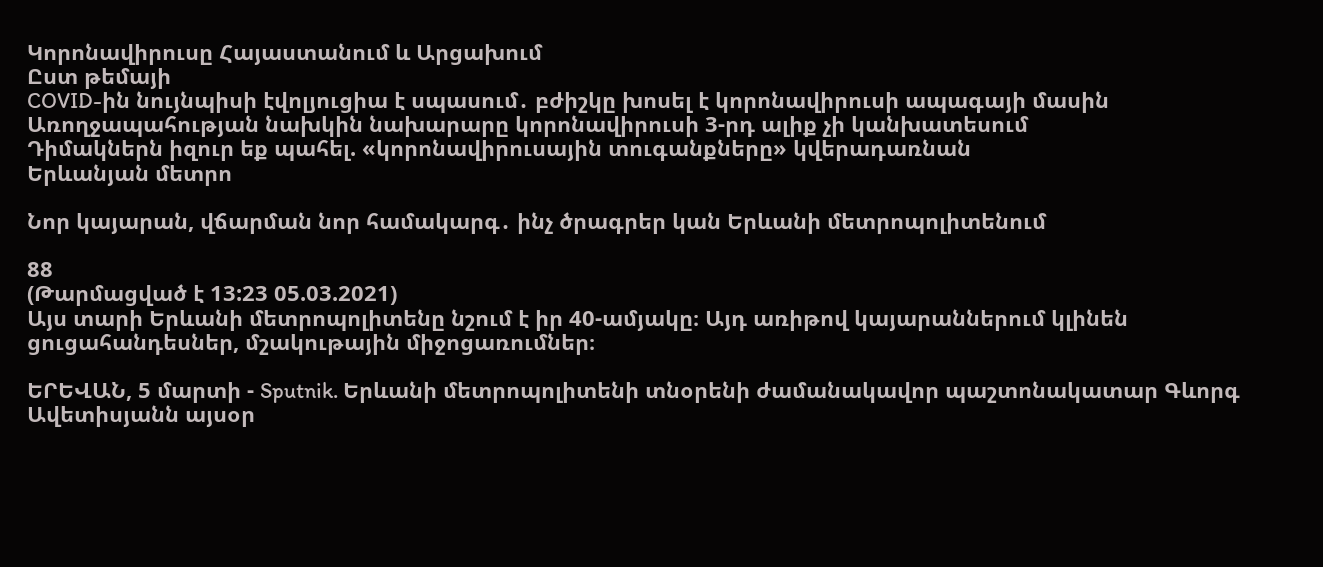Կորոնավիրուսը Հայաստանում և Արցախում
Ըստ թեմայի
COVID-ին նույնպիսի էվոլյուցիա է սպասում․ բժիշկը խոսել է կորոնավիրուսի ապագայի մասին
Առողջապահության նախկին նախարարը կորոնավիրուսի 3-րդ ալիք չի կանխատեսում
Դիմակներն իզուր եք պահել. «կորոնավիրուսային տուգանքները» կվերադառնան
Երևանյան մետրո

Նոր կայարան, վճարման նոր համակարգ․ ինչ ծրագրեր կան Երևանի մետրոպոլիտենում

88
(Թարմացված է 13:23 05.03.2021)
Այս տարի Երևանի մետրոպոլիտենը նշում է իր 40-ամյակը։ Այդ առիթով կայարաններում կլինեն ցուցահանդեսներ, մշակութային միջոցառումներ։

ԵՐԵՎԱՆ, 5 մարտի - Sputnik. Երևանի մետրոպոլիտենի տնօրենի ժամանակավոր պաշտոնակատար Գևորգ Ավետիսյանն այսօր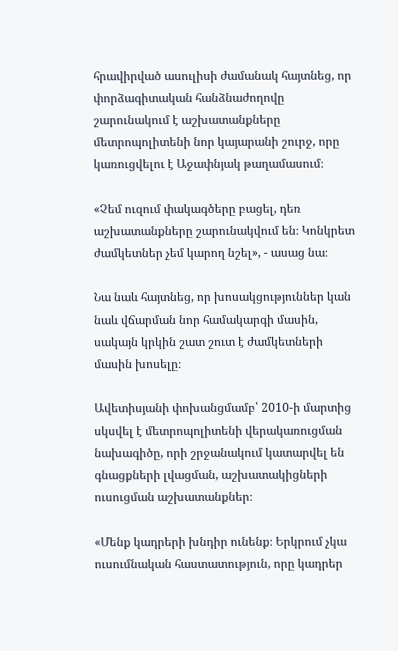հրավիրված ասուլիսի ժամանակ հայտնեց, որ փորձագիտական հանձնաժողովը շարունակում է աշխատանքները մետրոպոլիտենի նոր կայարանի շուրջ, որը կառուցվելու է Աջափնյակ թաղամասում։

«Չեմ ուզում փակագծերը բացել, դեռ աշխատանքները շարունակվում են։ Կոնկրետ ժամկետներ չեմ կարող նշել», - ասաց նա։

Նա նաև հայտնեց, որ խոսակցություններ կան նաև վճարման նոր համակարգի մասին, սակայն կրկին շատ շուտ է ժամկետների մասին խոսելը։

Ավետիսյանի փոխանցմամբ՝ 2010-ի մարտից սկսվել է մետրոպոլիտենի վերակառուցման նախագիծը, որի շրջանակում կատարվել են գնացքների լվացման, աշխատակիցների ուսուցման աշխատանքներ։

«Մենք կադրերի խնդիր ունենք։ Երկրում չկա ուսումնական հաստատություն, որը կադրեր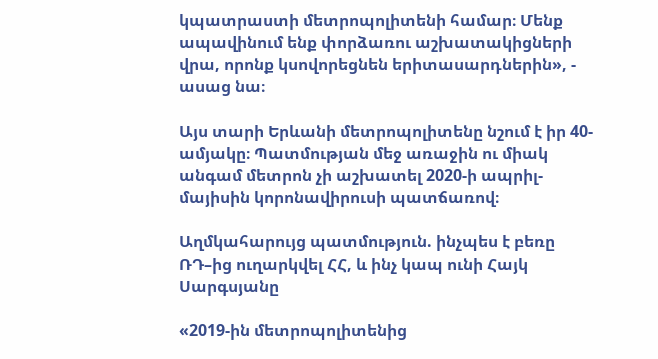կպատրաստի մետրոպոլիտենի համար։ Մենք ապավինում ենք փորձառու աշխատակիցների վրա, որոնք կսովորեցնեն երիտասարդներին», - ասաց նա։

Այս տարի Երևանի մետրոպոլիտենը նշում է իր 40-ամյակը։ Պատմության մեջ առաջին ու միակ անգամ մետրոն չի աշխատել 2020-ի ապրիլ-մայիսին կորոնավիրուսի պատճառով։

Աղմկահարույց պատմություն. ինչպես է բեռը ՌԴ–ից ուղարկվել ՀՀ, և ինչ կապ ունի Հայկ Սարգսյանը

«2019-ին մետրոպոլիտենից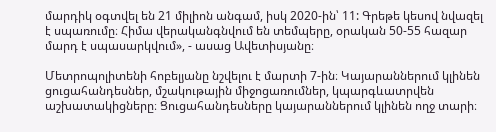մարդիկ օգտվել են 21 միլիոն անգամ, իսկ 2020-ին՝ 11: Գրեթե կեսով նվազել է սպառումը։ Հիմա վերականգնվում են տեմպերը, օրական 50-55 հազար մարդ է սպասարկվում», - ասաց Ավետիսյանը։

Մետրոպոլիտենի հոբելյանը նշվելու է մարտի 7-ին։ Կայարաններում կլինեն ցուցահանդեսներ, մշակութային միջոցառումներ, կպարգևատրվեն աշխատակիցները։ Ցուցահանդեսները կայարաններում կլինեն ողջ տարի։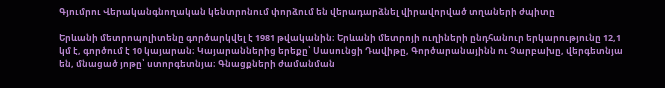Գյումրու Վերականգնողական կենտրոնում փորձում են վերադարձնել վիրավորված տղաների ժպիտը

Երևանի մետրոպոլիտենը գործարկվել է 1981 թվականին։ Երևանի մետրոյի ուղիների ընդհանուր երկարությունը 12,1 կմ է, գործում է 10 կայարան։ Կայարաններից երեքը՝ Սասունցի Դավիթը, Գործարանայինն ու Չարբախը, վերգետնյա են, մնացած յոթը՝ ստորգետնյա։ Գնացքների ժամանման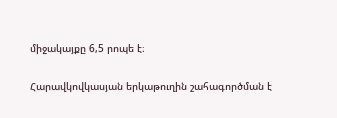միջակայքը 6,5 րոպե է։

Հարավկովկասյան երկաթուղին շահագործման է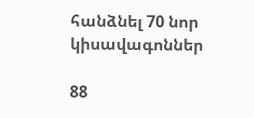հանձնել 70 նոր կիսավագոններ

88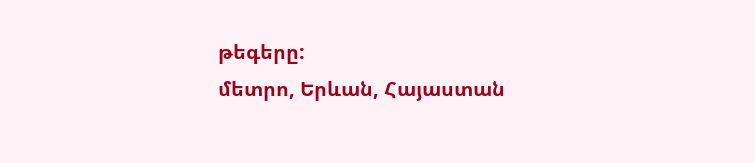թեգերը:
մետրո, Երևան, Հայաստան